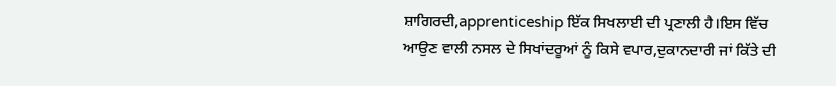ਸ਼ਾਗਿਰਦੀ,apprenticeship ਇੱਕ ਸਿਖਲਾਈ ਦੀ ਪ੍ਰਣਾਲੀ ਹੈ।ਇਸ ਵਿੱਚ ਆਉਣ ਵਾਲੀ ਨਸਲ ਦੇ ਸਿਖਾਂਦਰੂਆਂ ਨੂੰ ਕਿਸੇ ਵਪਾਰ,ਦੁਕਾਨਦਾਰੀ ਜਾਂ ਕਿੱਤੇ ਦੀ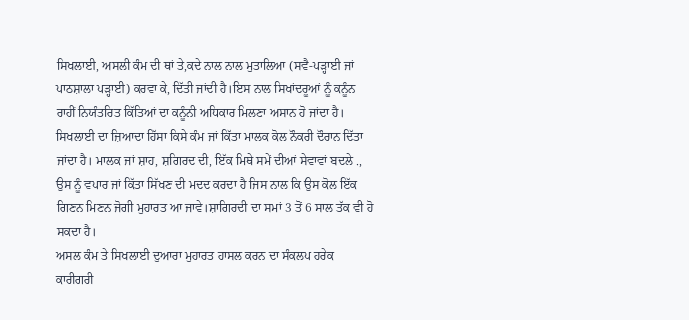ਸਿਖਲਾਈ, ਅਸਲੀ ਕੰਮ ਦੀ ਥਾਂ ਤੇ,ਕਦੇ ਨਾਲ ਨਾਲ ਮੁਤਾਲਿਆ (ਸਵੈ-ਪੜ੍ਹਾਈ ਜਾਂ ਪਾਠਸ਼ਾਲਾ ਪੜ੍ਹਾਈ) ਕਰਵਾ ਕੇ, ਦਿੱਤੀ ਜਾਂਦੀ ਹੈ।ਇਸ ਨਾਲ ਸਿਖਾਂਦਰੂਆਂ ਨੂੰ ਕਨੂੰਨ ਰਾਹੀਂ ਨਿਯੰਤਰਿਤ ਕਿੱਤਿਆਂ ਦਾ ਕਨੂੰਨੀ ਅਧਿਕਾਰ ਮਿਲਣਾ ਅਸਾਨ ਹੋ ਜਾਂਦਾ ਹੈ। ਸਿਖਲਾਈ ਦਾ ਜ਼ਿਆਦਾ ਹਿੱਸਾ ਕਿਸੇ ਕੰਮ ਜਾਂ ਕਿੱਤਾ ਮਾਲਕ ਕੋਲ ਨੌਕਰੀ ਦੌਰਾਨ ਦਿੱਤਾ ਜਾਂਦਾ ਹੈ। ਮਾਲਕ ਜਾਂ ਸ਼ਾਹ, ਸ਼ਗਿਰਦ ਦੀ, ਇੱਕ ਮਿਥੇ ਸਮੇਂ ਦੀਆਂ ਸੇਵਾਵਾਂ ਬਦਲੇ ., ਉਸ ਨੂੰ ਵਪਾਰ ਜਾਂ ਕਿੱਤਾ ਸਿੱਖਣ ਦੀ ਮਦਦ ਕਰਦਾ ਹੈ ਜਿਸ ਨਾਲ ਕਿ ਉਸ ਕੋਲ ਇੱਕ ਗਿਣਨ ਮਿਣਨ ਜੋਗੀ ਮੁਹਾਰਤ ਆ ਜਾਵੇ।ਸ਼ਾਗਿਰਦੀ ਦਾ ਸਮਾਂ 3 ਤੋਂ 6 ਸਾਲ ਤੱਕ ਵੀ ਹੋ ਸਕਦਾ ਹੈ।
ਅਸਲ ਕੰਮ ਤੇ ਸਿਖਲਾਈ ਦੁਆਰਾ ਮੁਹਾਰਤ ਹਾਸਲ ਕਰਨ ਦਾ ਸੰਕਲਪ ਹਰੇਕ ਕਾਰੀਗਰੀ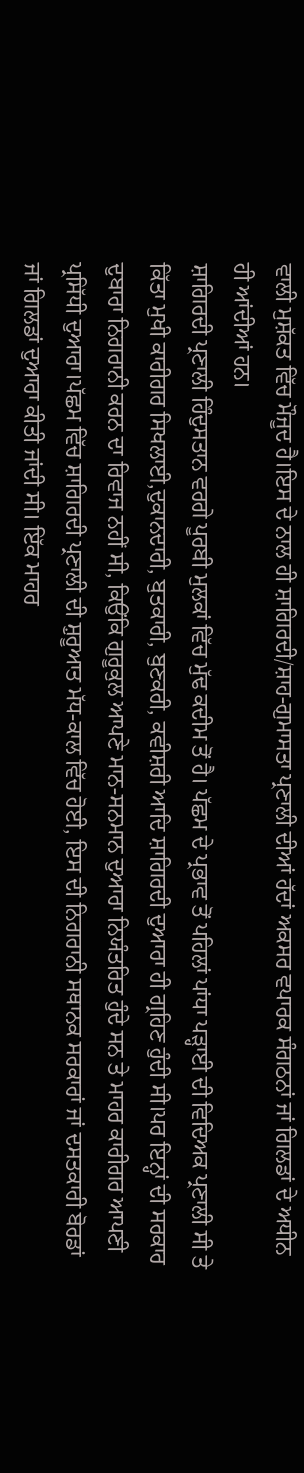ਵਾਲੀ ਮੁਸ਼ੱਕਤ ਵਿੱਚ ਮੌਜੂਦ ਹੈ।ਇਸ ਦੇ ਨਾਲ ਹੀ ਸ਼ਾਗਿਰਦੀ/ਸ਼ਾਹ-ਗੁਮਾਸਤਾ ਪ੍ਰਣਾਲੀ ਦੀਆਂ ਹੱਦਾਂ ਅਕਸਰ ਵਪਾਰਕ ਸੰਗਠਨਾਂ ਜਾਂ ਗਿਲਡਾਂ ਦੇ ਅਧੀਨ ਹੀ ਆਂਦੀਆਂ ਹਨ।
ਸ਼ਾਗਿਰਦੀ ਪ੍ਰਣਾਲੀ ਹਿੰਦੁਸਤਾਨ ਵਰਗੇ ਪੂਰਬੀ ਮੁਲਕਾਂ ਵਿੱਚ ਮੁੱਢ ਕਦੀਮ ਤੋਂ ਹੈ। ਪੱਛਮ ਦੇ ਪ੍ਰਭਾਵ ਤੋਂ ਪਹਿਲਾਂ ਪਾਂਧਾ ਪੜ੍ਹਾਈ ਦੀ ਵਿਦਿਅਕ ਪ੍ਰਣਾਲੀ ਸੀ ਤੇ ਕਿੱਤਾ ਮੁਖੀ ਕਾਰੀਗਰ ਸਿਖਲਾਈ,ਦੁਕਾਨਦਾਰੀ, ਬੁਤਕਾਰੀ, ਬੁਣਕਰੀ, ਕਵੀਸ਼ਰੀ ਆਦਿ ਸ਼ਾਗਿਰਦੀ ਦੁਆਰਾ ਹੀ ਗ੍ਰਹਿਣ ਹੁੰਦੀ ਸੀ।ਪਰ ਇਨ੍ਹਾਂ ਦੀ ਸਰਕਾਰ ਦੁਬਾਰਾ ਨਿਗਰਾਨੀ ਕਰਨ ਦਾ ਰਿਵਾਜ ਨਹੀਂ ਸੀ, ਕਿਉਂਕਿ ਗੁਰੂਕੁਲ ਆਪਣੇ ਮਾਨ-ਸਨਮਾਨ ਦੁਆਰਾ ਨਿਯੰਤਰਿਤ ਹੁੰਦੇ ਸਨ ਤੇ ਮਾਹਰ ਕਾਰੀਗਰ ਆਪਣੀ ਪ੍ਰਸਿੱਧੀ ਦੁਆਰਾ।ਪੱਛਮ ਵਿੱਚ ਸ਼ਾਗਿਰਦੀ ਪ੍ਰਣਾਲੀ ਦੀ ਸ਼ੁਰੂਆਤ ਮੱਧ-ਕਾਲ ਵਿੱਚ ਹੋਈ, ਇਸ ਦੀ ਨਿਗਰਾਨੀ ਸਥਾਨਕ ਸਰਕਾਰਾਂ ਜਾਂ ਦਸਤਕਾਰੀ ਬੋਰਡਾਂ ਜਾਂ ਗਿਲਡਾਂ ਦੁਆਰਾ ਕੀਤੀ ਜਾਂਦੀ ਸੀ। ਇੱਕ ਮਾਹਰ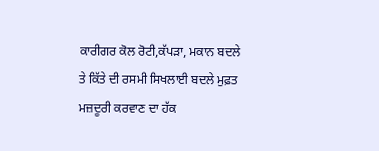ਕਾਰੀਗਰ ਕੋਲ ਰੋਟੀ,ਕੱਪੜਾ, ਮਕਾਨ ਬਦਲੇ ਤੇ ਕਿੱਤੇ ਦੀ ਰਸਮੀ ਸਿਖਲਾਈ ਬਦਲੇ ਮੁਫ਼ਤ ਮਜ਼ਦੂਰੀ ਕਰਵਾਣ ਦਾ ਹੱਕ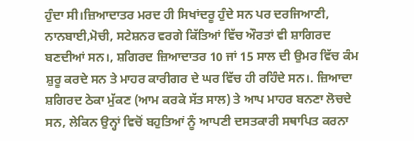ਹੁੰਦਾ ਸੀ।ਜ਼ਿਆਦਾਤਰ ਮਰਦ ਹੀ ਸਿਖਾਂਦਰੂ ਹੁੰਦੇ ਸਨ ਪਰ ਦਰਜਿਆਣੀ, ਨਾਨਬਾਈ,ਮੋਚੀ, ਸਟੇਸ਼ਨਰ ਵਰਗੇ ਕਿੱਤਿਆਂ ਵਿੱਚ ਔਰਤਾਂ ਵੀ ਸ਼ਾਗਿਰਦ ਬਣਦੀਆਂ ਸਨ।, ਸ਼ਗਿਰਦ ਜ਼ਿਆਦਾਤਰ 10 ਜਾਂ 15 ਸਾਲ ਦੀ ਉਮਰ ਵਿੱਚ ਕੰਮ ਸ਼ੁਰੂ ਕਰਦੇ ਸਨ ਤੇ ਮਾਹਰ ਕਾਰੀਗਰ ਦੇ ਘਰ ਵਿੱਚ ਹੀ ਰਹਿੰਦੇ ਸਨ।. ਜ਼ਿਆਦਾ ਸ਼ਗਿਰਦ ਠੇਕਾ ਮੁੱਕਣ (ਆਮ ਕਰਕੇ ਸੱਤ ਸਾਲ) ਤੇ ਆਪ ਮਾਹਰ ਬਨਣਾ ਲੋਚਦੇ ਸਨ, ਲੇਕਿਨ ਉਨ੍ਹਾਂ ਵਿਚੋਂ ਬਹੁਤਿਆਂ ਨੂੰ ਆਪਣੀ ਦਸਤਕਾਰੀ ਸਥਾਪਿਤ ਕਰਨਾ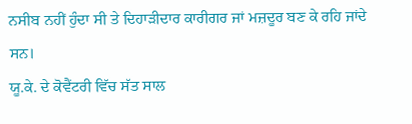ਨਸੀਬ ਨਹੀਂ ਹੁੰਦਾ ਸੀ ਤੇ ਦਿਹਾੜੀਦਾਰ ਕਾਰੀਗਰ ਜਾਂ ਮਜ਼ਦੂਰ ਬਣ ਕੇ ਰਹਿ ਜਾਂਦੇ ਸਨ।
ਯੂ.ਕੇ. ਦੇ ਕੋਵੈਂਟਰੀ ਵਿੱਚ ਸੱਤ ਸਾਲ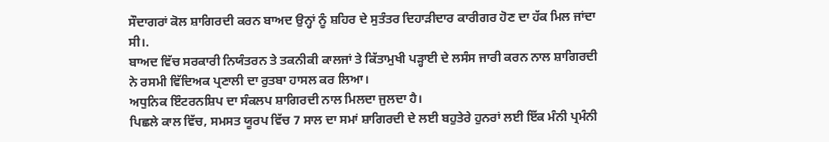ਸੌਦਾਗਰਾਂ ਕੋਲ ਸ਼ਾਗਿਰਦੀ ਕਰਨ ਬਾਅਦ ਉਨ੍ਹਾਂ ਨੂੰ ਸ਼ਹਿਰ ਦੇ ਸੁਤੰਤਰ ਦਿਹਾੜੀਦਾਰ ਕਾਰੀਗਰ ਹੋਣ ਦਾ ਹੱਕ ਮਿਲ ਜਾਂਦਾ ਸੀ।.
ਬਾਅਦ ਵਿੱਚ ਸਰਕਾਰੀ ਨਿਯੰਤਰਨ ਤੇ ਤਕਨੀਕੀ ਕਾਲਜਾਂ ਤੇ ਕਿੱਤਾਮੁਖੀ ਪੜ੍ਹਾਈ ਦੇ ਲਸੰਸ ਜਾਰੀ ਕਰਨ ਨਾਲ ਸ਼ਾਗਿਰਦੀ ਨੇ ਰਸਮੀ ਵਿੱਦਿਅਕ ਪ੍ਰਣਾਲੀ ਦਾ ਰੁਤਬਾ ਹਾਸਲ ਕਰ ਲਿਆ।
ਅਧੁਨਿਕ ਇੰਟਰਨਸ਼ਿਪ ਦਾ ਸੰਕਲਪ ਸ਼ਾਗਿਰਦੀ ਨਾਲ ਮਿਲਦਾ ਜੁਲਦਾ ਹੈ।
ਪਿਛਲੇ ਕਾਲ ਵਿੱਚ, ਸਮਸਤ ਯੂਰਪ ਵਿੱਚ 7 ਸਾਲ ਦਾ ਸਮਾਂ ਸ਼ਾਗਿਰਦੀ ਦੇ ਲਈ ਬਹੁਤੇਰੇ ਹੁਨਰਾਂ ਲਈ ਇੱਕ ਮੰਨੀ ਪ੍ਰਮੰਨੀ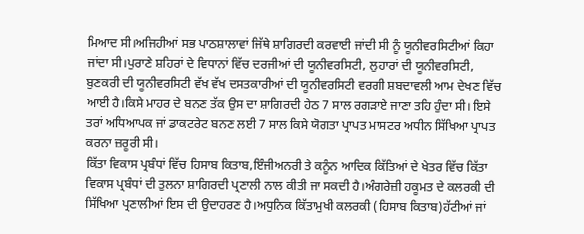ਮਿਆਦ ਸੀ।ਅਜਿਹੀਆਂ ਸਭ ਪਾਠਸ਼ਾਲਾਵਾਂ ਜਿੱਥੇ ਸ਼ਾਗਿਰਦੀ ਕਰਵਾਈ ਜਾਂਦੀ ਸੀ ਨੂੰ ਯੂਨੀਵਰਸਿਟੀਆਂ ਕਿਹਾ ਜਾਂਦਾ ਸੀ।ਪੁਰਾਣੇ ਸ਼ਹਿਰਾਂ ਦੇ ਵਿਧਾਨਾਂ ਵਿੱਚ ਦਰਜੀਆਂ ਦੀ ਯੂਨੀਵਰਸਿਟੀ, ਲੁਹਾਰਾਂ ਦੀ ਯੂਨੀਵਰਸਿਟੀ, ਬੁਣਕਰੀ ਦੀ ਯੂਨੀਵਰਸਿਟੀ ਵੱਖ ਵੱਖ ਦਸਤਕਾਰੀਆਂ ਦੀ ਯੂਨੀਵਰਸਿਟੀ ਵਰਗੀ ਸ਼ਬਦਾਵਲੀ ਆਮ ਦੇਖਣ ਵਿੱਚ ਆਈ ਹੈ।ਕਿਸੇ ਮਾਹਰ ਦੇ ਬਨਣ ਤੱਕ ਉਸ ਦਾ ਸ਼ਾਗਿਰਦੀ ਹੇਠ 7 ਸਾਲ ਰਗੜਾਏ ਜਾਣਾ ਤਹਿ ਹੁੰਦਾ ਸੀ। ਇਸੇ ਤਰਾਂ ਅਧਿਆਪਕ ਜਾਂ ਡਾਕਟਰੇਟ ਬਨਣ ਲਈ 7 ਸਾਲ ਕਿਸੇ ਯੋਗਤਾ ਪ੍ਰਾਪਤ ਮਾਸਟਰ ਅਧੀਨ ਸਿੱਖਿਆ ਪ੍ਰਾਪਤ ਕਰਨਾ ਜ਼ਰੂਰੀ ਸੀ।
ਕਿੱਤਾ ਵਿਕਾਸ ਪ੍ਰਬੰਧਾਂ ਵਿੱਚ ਹਿਸਾਬ ਕਿਤਾਬ,ਇੰਜੀਅਨਰੀ ਤੇ ਕਨੂੰਨ ਆਦਿਕ ਕਿੱਤਿਆਂ ਦੇ ਖੇਤਰ ਵਿੱਚ ਕਿੱਤਾ ਵਿਕਾਸ ਪ੍ਰਬੰਧਾਂ ਦੀ ਤੁਲਨਾ ਸ਼ਾਗਿਰਦੀ ਪ੍ਰਣਾਲੀ ਨਾਲ ਕੀਤੀ ਜਾ ਸਕਦੀ ਹੈ।ਅੰਗਰੇਜ਼ੀ ਹਕੂਮਤ ਦੇ ਕਲਰਕੀ ਦੀ ਸਿੱਖਿਆ ਪ੍ਰਣਾਲੀਆਂ ਇਸ ਦੀ ਉਦਾਹਰਣ ਹੈ।ਅਧੁਨਿਕ ਕਿੱਤਾਮੁਖੀ ਕਲਰਕੀ (ਹਿਸਾਬ ਕਿਤਾਬ)ਹੱਟੀਆਂ ਜਾਂ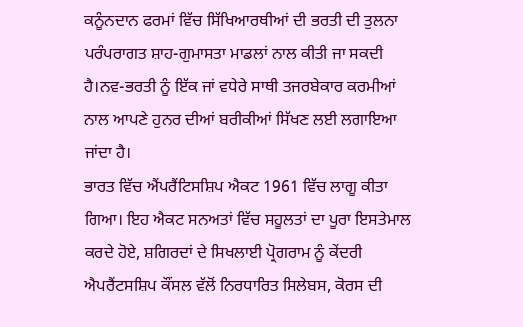ਕਨੂੰਨਦਾਨ ਫਰਮਾਂ ਵਿੱਚ ਸਿੱਖਿਆਰਥੀਆਂ ਦੀ ਭਰਤੀ ਦੀ ਤੁਲਨਾ ਪਰੰਪਰਾਗਤ ਸ਼ਾਹ-ਗੁਮਾਸਤਾ ਮਾਡਲਾਂ ਨਾਲ ਕੀਤੀ ਜਾ ਸਕਦੀ ਹੈ।ਨਵ-ਭਰਤੀ ਨੂੰ ਇੱਕ ਜਾਂ ਵਧੇਰੇ ਸਾਥੀ ਤਜਰਬੇਕਾਰ ਕਰਮੀਆਂ ਨਾਲ ਆਪਣੇ ਹੁਨਰ ਦੀਆਂ ਬਰੀਕੀਆਂ ਸਿੱਖਣ ਲਈ ਲਗਾਇਆ ਜਾਂਦਾ ਹੈ।
ਭਾਰਤ ਵਿੱਚ ਐਂਪਰੈਂਟਿਸਸ਼ਿਪ ਐਕਟ 1961 ਵਿੱਚ ਲਾਗੂ ਕੀਤਾ ਗਿਆ। ਇਹ ਐਕਟ ਸਨਅਤਾਂ ਵਿੱਚ ਸਹੂਲਤਾਂ ਦਾ ਪੂਰਾ ਇਸਤੇਮਾਲ ਕਰਦੇ ਹੋਏ, ਸ਼ਗਿਰਦਾਂ ਦੇ ਸਿਖਲਾਈ ਪ੍ਰੋਗਰਾਮ ਨੂੰ ਕੇਂਦਰੀ ਐਪਰੈਂਟਸਸ਼ਿਪ ਕੌਂਸਲ ਵੱਲੋਂ ਨਿਰਧਾਰਿਤ ਸਿਲੇਬਸ, ਕੋਰਸ ਦੀ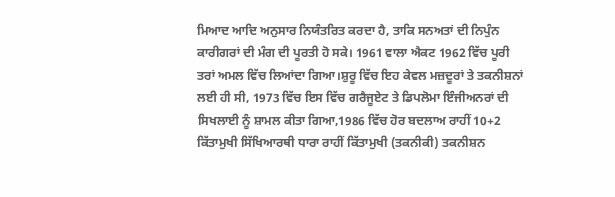ਮਿਆਦ ਆਦਿ ਅਨੁਸਾਰ ਨਿਯੰਤਰਿਤ ਕਰਦਾ ਹੈ, ਤਾਕਿ ਸਨਅਤਾਂ ਦੀ ਨਿਪੁੰਨ ਕਾਰੀਗਰਾਂ ਦੀ ਮੰਗ ਦੀ ਪੂਰਤੀ ਹੋ ਸਕੇ। 1961 ਵਾਲਾ ਐਕਟ 1962 ਵਿੱਚ ਪੂਰੀ ਤਰਾਂ ਅਮਲ ਵਿੱਚ ਲਿਆਂਦਾ ਗਿਆ।ਸ਼ੁਰੂ ਵਿੱਚ ਇਹ ਕੇਵਲ ਮਜ਼ਦੂਰਾਂ ਤੇ ਤਕਨੀਸ਼ਨਾਂ ਲਈ ਹੀ ਸੀ, 1973 ਵਿੱਚ ਇਸ ਵਿੱਚ ਗਰੈਜੂਏਟ ਤੇ ਡਿਪਲੋਮਾ ਇੰਜੀਅਨਰਾਂ ਦੀ ਸਿਖਲਾਈ ਨੂੰ ਸ਼ਾਮਲ ਕੀਤਾ ਗਿਆ,1986 ਵਿੱਚ ਹੋਰ ਬਦਲਾਅ ਰਾਹੀਂ 10+2 ਕਿੱਤਾਮੁਖੀ ਸਿੱਖਿਆਰਥੀ ਧਾਰਾ ਰਾਹੀਂ ਕਿੱਤਾਮੁਖੀ (ਤਕਨੀਕੀ) ਤਕਨੀਸ਼ਨ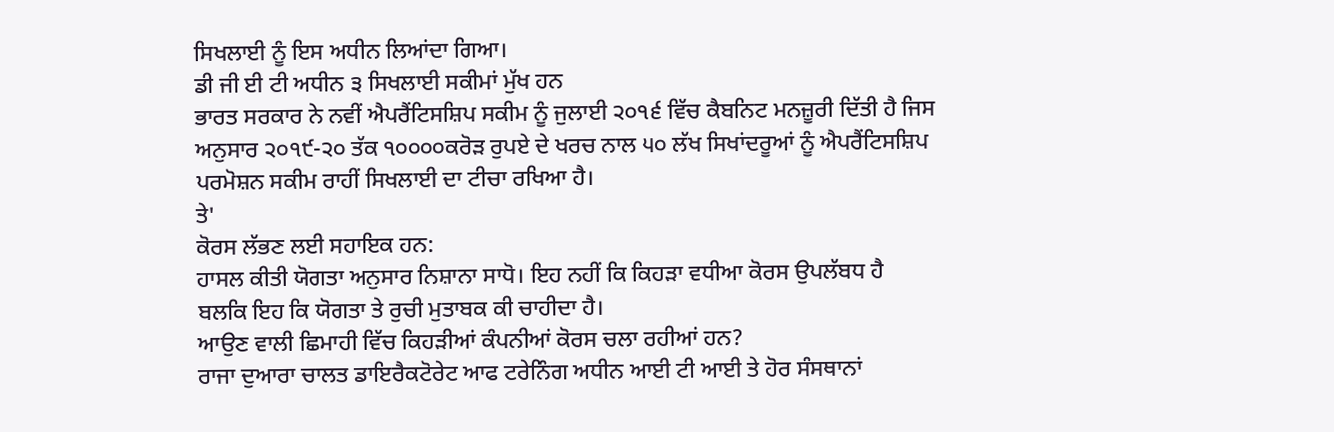ਸਿਖਲਾਈ ਨੂੰ ਇਸ ਅਧੀਨ ਲਿਆਂਦਾ ਗਿਆ।
ਡੀ ਜੀ ਈ ਟੀ ਅਧੀਨ ੩ ਸਿਖਲਾਈ ਸਕੀਮਾਂ ਮੁੱਖ ਹਨ
ਭਾਰਤ ਸਰਕਾਰ ਨੇ ਨਵੀਂ ਐਪਰੈਂਟਿਸਸ਼ਿਪ ਸਕੀਮ ਨੂੰ ਜੁਲਾਈ ੨੦੧੬ ਵਿੱਚ ਕੈਬਨਿਟ ਮਨਜ਼ੂਰੀ ਦਿੱਤੀ ਹੈ ਜਿਸ ਅਨੁਸਾਰ ੨੦੧੯-੨੦ ਤੱਕ ੧੦੦੦੦ਕਰੋੜ ਰੁਪਏ ਦੇ ਖਰਚ ਨਾਲ ੫੦ ਲੱਖ ਸਿਖਾਂਦਰੂਆਂ ਨੂੰ ਐਪਰੈਂਟਿਸਸ਼ਿਪ ਪਰਮੋਸ਼ਨ ਸਕੀਮ ਰਾਹੀਂ ਸਿਖਲਾਈ ਦਾ ਟੀਚਾ ਰਖਿਆ ਹੈ।
ਤੇ'
ਕੋਰਸ ਲੱਭਣ ਲਈ ਸਹਾਇਕ ਹਨ:
ਹਾਸਲ ਕੀਤੀ ਯੋਗਤਾ ਅਨੁਸਾਰ ਨਿਸ਼ਾਨਾ ਸਾਧੋ। ਇਹ ਨਹੀਂ ਕਿ ਕਿਹੜਾ ਵਧੀਆ ਕੋਰਸ ਉਪਲੱਬਧ ਹੈ ਬਲਕਿ ਇਹ ਕਿ ਯੋਗਤਾ ਤੇ ਰੁਚੀ ਮੁਤਾਬਕ ਕੀ ਚਾਹੀਦਾ ਹੈ।
ਆਉਣ ਵਾਲੀ ਛਿਮਾਹੀ ਵਿੱਚ ਕਿਹੜੀਆਂ ਕੰਪਨੀਆਂ ਕੋਰਸ ਚਲਾ ਰਹੀਆਂ ਹਨ?
ਰਾਜਾ ਦੁਆਰਾ ਚਾਲਤ ਡਾਇਰੈਕਟੋਰੇਟ ਆਫ ਟਰੇਨਿੰਗ ਅਧੀਨ ਆਈ ਟੀ ਆਈ ਤੇ ਹੋਰ ਸੰਸਥਾਨਾਂ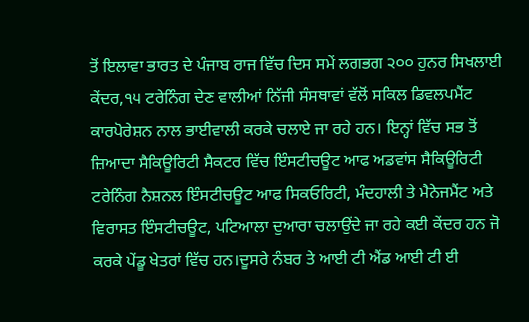ਤੋਂ ਇਲਾਵਾ ਭਾਰਤ ਦੇ ਪੰਜਾਬ ਰਾਜ ਵਿੱਚ ਦਿਸ ਸਮੇਂ ਲਗਭਗ ੨੦੦ ਹੁਨਰ ਸਿਖਲਾਈ ਕੇਂਦਰ,੧੫ ਟਰੇਨਿੰਗ ਦੇਣ ਵਾਲੀਆਂ ਨਿੱਜੀ ਸੰਸਥਾਵਾਂ ਵੱਲੋਂ ਸਕਿਲ ਡਿਵਲਪਮੈਂਟ ਕਾਰਪੋਰੇਸ਼ਨ ਨਾਲ ਭਾਈਵਾਲੀ ਕਰਕੇ ਚਲਾਏ ਜਾ ਰਹੇ ਹਨ। ਇਨ੍ਹਾਂ ਵਿੱਚ ਸਭ ਤੋਂ ਜ਼ਿਆਦਾ ਸੈਕਿਊਰਿਟੀ ਸੈਕਟਰ ਵਿੱਚ ਇੰਸਟੀਚਊਟ ਆਫ ਅਡਵਾਂਸ ਸੈਕਿਊਰਿਟੀ ਟਰੇਨਿੰਗ ਨੈਸ਼ਨਲ ਇੰਸਟੀਚਊਟ ਆਫ ਸਿਕਓਰਿਟੀ, ਮੰਦਹਾਲੀ ਤੇ ਮੈਨੇਜਮੈਂਟ ਅਤੇ ਵਿਰਾਸਤ ਇੰਸਟੀਚਊਟ, ਪਟਿਆਲਾ ਦੁਆਰਾ ਚਲਾਉਂਦੇ ਜਾ ਰਹੇ ਕਈ ਕੇਂਦਰ ਹਨ ਜੋ ਕਰਕੇ ਪੇਂਡੂ ਖੇਤਰਾਂ ਵਿੱਚ ਹਨ।ਦੂਸਰੇ ਨੰਬਰ ਤੇ ਆਈ ਟੀ ਐਂਡ ਆਈ ਟੀ ਈ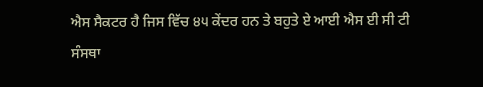ਐਸ ਸੈਕਟਰ ਹੈ ਜਿਸ ਵਿੱਚ ੪੫ ਕੇਂਦਰ ਹਨ ਤੇ ਬਹੁਤੇ ਏ ਆਈ ਐਸ ਈ ਸੀ ਟੀ ਸੰਸਥਾ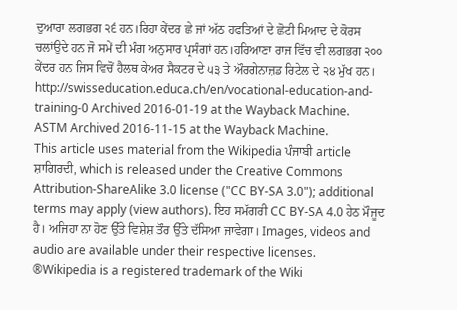ਦੁਆਰਾ ਲਗਭਗ ੨੬ ਹਨ।ਰਿਹਾ ਕੇਂਦਰ ਛੇ ਜਾਂ ਅੱਠ ਹਫਤਿਆਂ ਦੇ ਛੋਟੀ ਮਿਆਦ ਦੇ ਕੋਰਸ ਚਲਾਂਉਦੇ ਹਨ ਜੋ ਸਮੇਂ ਦੀ ਮੰਗ ਅਨੁਸਾਰ ਪ੍ਰਸੰਗਾਂ ਹਨ।ਹਰਿਆਣਾ ਰਾਜ ਵਿੱਚ ਵੀ ਲਗਭਗ ੨੦੦ ਕੇਂਦਰ ਹਨ ਜਿਸ ਵਿਚੋਂ ਹੈਲਥ ਕੇਅਰ ਸੈਕਟਰ ਦੇ ੫੩ ਤੇ ਔਰਗੇਨਾਜ਼ਡ ਰਿਟੇਲ ਦੇ ੨੪ ਮੁੱਖ ਹਨ।
http://swisseducation.educa.ch/en/vocational-education-and-training-0 Archived 2016-01-19 at the Wayback Machine.
ASTM Archived 2016-11-15 at the Wayback Machine.
This article uses material from the Wikipedia ਪੰਜਾਬੀ article ਸ਼ਾਗਿਰਦੀ, which is released under the Creative Commons Attribution-ShareAlike 3.0 license ("CC BY-SA 3.0"); additional terms may apply (view authors). ਇਹ ਸਮੱਗਰੀ CC BY-SA 4.0 ਹੇਠ ਮੌਜੂਦ ਹੈ। ਅਜਿਹਾ ਨਾ ਹੋਣ ਉੱਤੇ ਵਿਸ਼ੇਸ਼ ਤੌਰ ਉੱਤੇ ਦੱਸਿਆ ਜਾਵੇਗਾ। Images, videos and audio are available under their respective licenses.
®Wikipedia is a registered trademark of the Wiki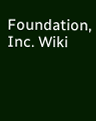Foundation, Inc. Wiki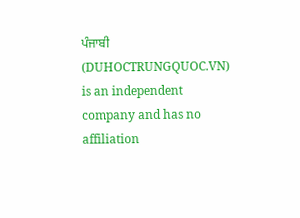ਪੰਜਾਬੀ (DUHOCTRUNGQUOC.VN) is an independent company and has no affiliation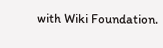with Wiki Foundation.